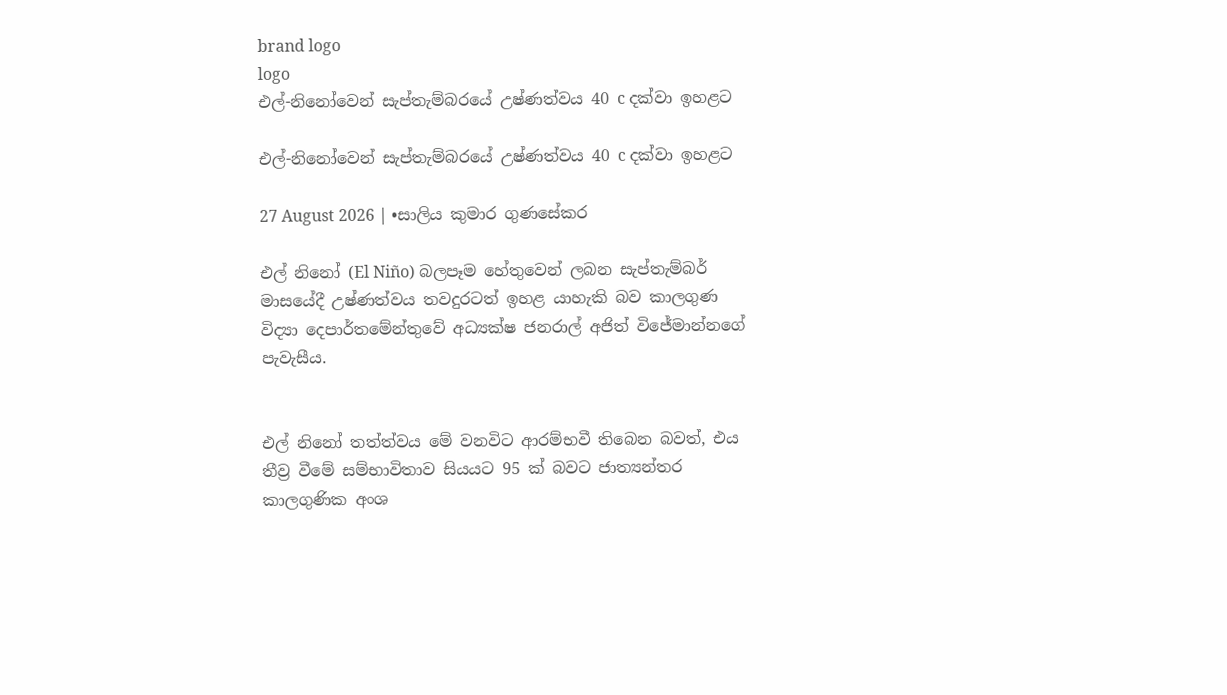brand logo
logo
එල්-නිනෝවෙන් සැප්තැම්බරයේ උෂ්ණත්වය 40 c දක්වා ඉහළට

එල්-නිනෝවෙන් සැප්තැම්බරයේ උෂ්ණත්වය 40 c දක්වා ඉහළට

27 August 2026 | •සාලිය කුමාර ගුණසේකර

එල් නිනෝ (El Niño) බලපෑම හේතුවෙන් ලබන සැප්තැම්බර් මාසයේදී උෂ්ණත්වය තවදුරටත් ඉහළ යාහැකි බව කාලගුණ විද්‍යා දෙපාර්තමේන්තුවේ අධ්‍යක්ෂ ජනරාල් අජිත් විජේමාන්නගේ පැවැසීය.


එල් නිනෝ තත්ත්වය මේ වනවිට ආරම්භවී තිබෙන බවත්, එය තීව්‍ර වීමේ සම්භාවිතාව සියයට 95 ක් බවට ජාත්‍යන්තර කාලගුණික අංශ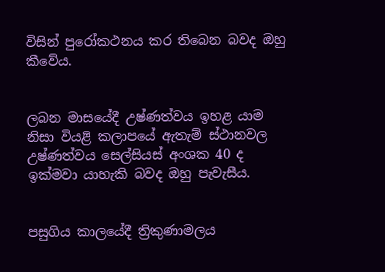විසින් පුරෝකථනය කර තිබෙන බවද ඔහු කීවේය.


ලබන මාසයේදී උෂ්ණත්වය ඉහළ යාම නිසා වියළි කලාපයේ ඇතැම් ස්ථානවල උෂ්ණත්වය සෙල්සියස් අංශක 40 ද ඉක්මවා යාහැකි බවද ඔහු පැවැසීය.


පසුගිය කාලයේදී ත්‍රිකුණාමලය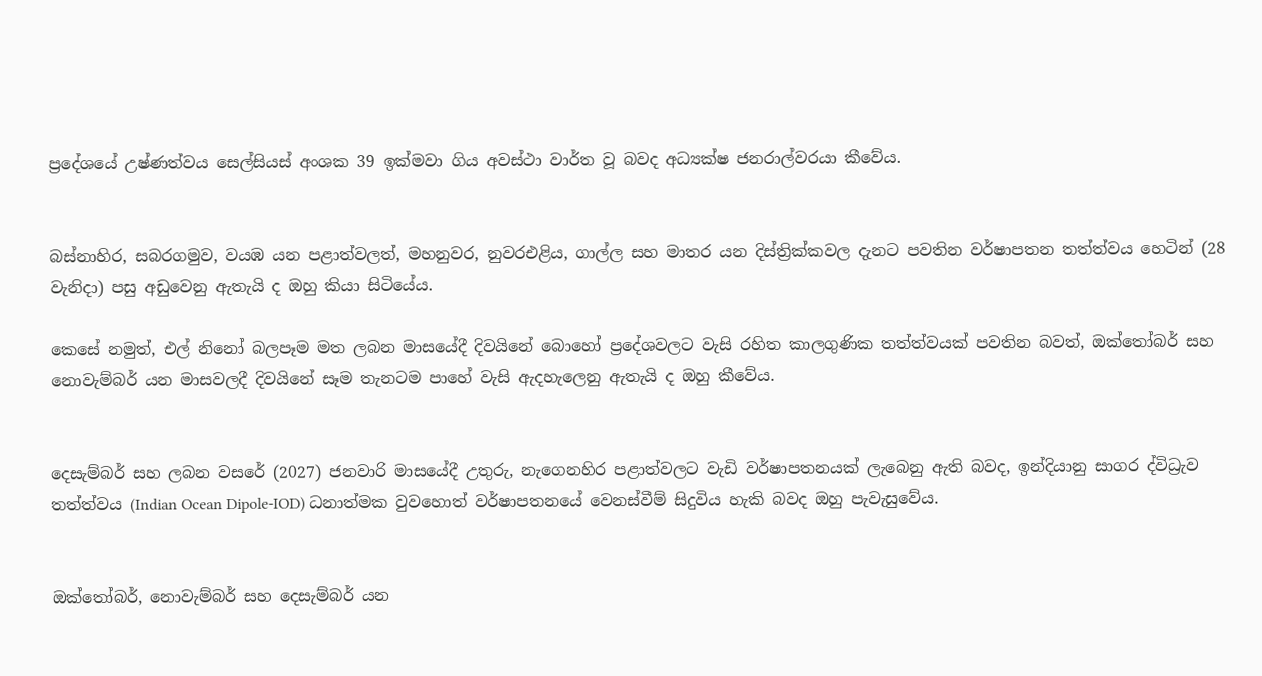ප්‍රදේශයේ උෂ්ණත්වය සෙල්සියස් අංශක 39 ඉක්මවා ගිය අවස්ථා වාර්ත වූ බවද අධ්‍යක්ෂ ජනරාල්වරයා කීවේය.


බස්නාහිර, සබරගමුව, වයඹ යන පළාත්වලත්, මහනුවර, නුවරඑළිය, ගාල්ල සහ මාතර යන දිස්ත්‍රික්කවල දැනට පවතින වර්ෂාපතන තත්ත්වය හෙටින් (28 වැනිදා) පසු අඩුවෙනු ඇතැයි ද ඔහු කියා සිටියේය.

කෙසේ නමුත්, එල් නිනෝ බලපෑම මත ලබන මාසයේදී දිවයිනේ බොහෝ ප්‍රදේශවලට වැසි රහිත කාලගුණික තත්ත්වයක් පවතින බවත්, ඔක්තෝබර් සහ නොවැම්බර් යන මාසවලදී දිවයිනේ සෑම තැනටම පාහේ වැසි ඇදහැලෙනු ඇතැයි ද ඔහු කීවේය.


දෙසැම්බර් සහ ලබන වසරේ (2027) ජනවාරි මාසයේදී උතුරු, නැගෙනහිර පළාත්වලට වැඩි වර්ෂාපතනයක් ලැබෙනු ඇති බවද, ඉන්දියානු සාගර ද්විධ්‍රැව තත්ත්වය (Indian Ocean Dipole-IOD) ධනාත්මක වුවහොත් වර්ෂාපතනයේ වෙනස්වීම් සිදුවිය හැකි බවද ඔහු පැවැසුවේය.


ඔක්තෝබර්, නොවැම්බර් සහ දෙසැම්බර් යන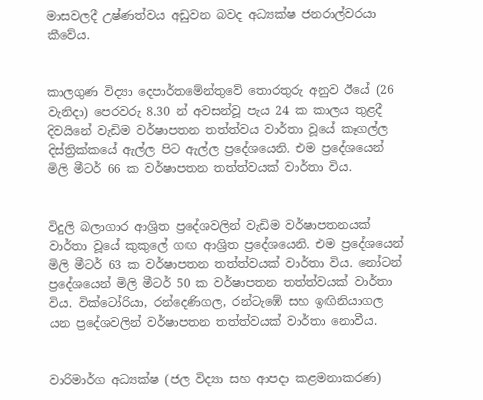මාසවලදී උෂ්ණත්වය අඩුවන බවද අධ්‍යක්ෂ ජනරාල්වරයා කීවේය.


කාලගුණ විද්‍යා දෙපාර්තමේන්තුවේ තොරතුරු අනුව ඊයේ (26 වැනිදා) පෙරවරු 8.30 න් අවසන්වූ පැය 24 ක කාලය තුළදී දිවයිනේ වැඩිම වර්ෂාපතන තත්ත්වය වාර්තා වූයේ කෑගල්ල දිස්ත්‍රික්කයේ ඇල්ල පිට ඇල්ල ප්‍රදේශයෙනි. එම ප්‍රදේශයෙන් මිලි මීටර් 66 ක වර්ෂාපතන තත්ත්වයක් වාර්තා විය.


විදුලි බලාගාර ආශ්‍රිත ප්‍රදේශවලින් වැඩිම වර්ෂාපතනයක් වාර්තා වූයේ කුකුලේ ගඟ ආශ්‍රිත ප්‍රදේශයෙනි. එම ප්‍රදේශයෙන් මිලි මීටර් 63 ක වර්ෂාපතන තත්ත්වයක් වාර්තා විය. නෝටන් ප්‍රදේශයෙන් මිලි මීටර් 50 ක වර්ෂාපතන තත්ත්වයක් වාර්තා විය. වික්ටෝරියා, රන්දෙණිගල, රන්ටැඹේ සහ ඉඟිනියාගල යන ප්‍රදේශවලින් වර්ෂාපතන තත්ත්වයක් වාර්තා නොවීය.


වාරිමාර්ග අධ්‍යක්ෂ (ජල විද්‍යා සහ ආපදා කළමනාකරණ)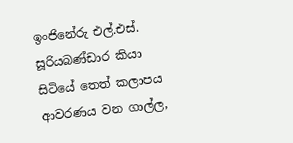ඉංජිනේරු එල්.එස්. සූරියබණ්ඩාර කියා සිටියේ තෙත් කලාපය ආවරණය වන ගාල්ල,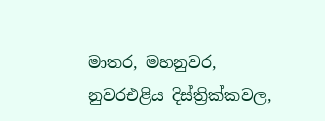මාතර, මහනුවර, නුවරඑළිය දිස්ත්‍රික්කවල,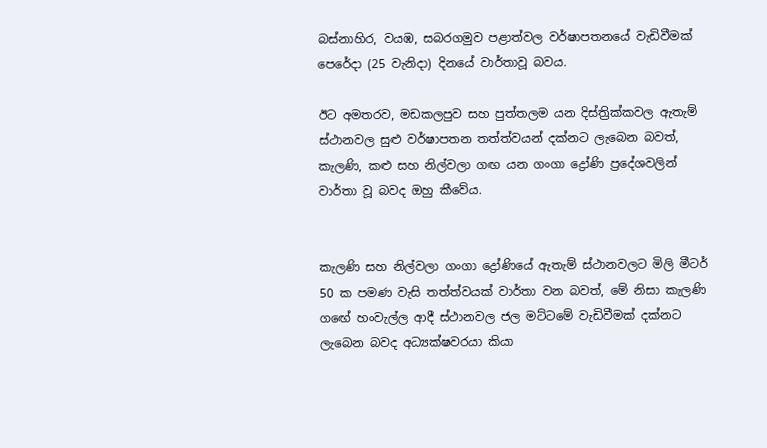බස්නාහිර, වයඹ, සබරගමුව පළාත්වල වර්ෂාපතනයේ වැඩිවීමක් පෙරේදා (25 වැනිදා) දිනයේ වාර්තාවූ බවය.

ඊට අමතරව, මඩකලපුව සහ පුත්තලම යන දිස්ත්‍රික්කවල ඇතැම් ස්ථානවල සුළු වර්ෂාපතන තත්ත්වයන් දක්නට ලැබෙන බවත්, කැලණි, කළු සහ නිල්වලා ගඟ යන ගංගා ද්‍රෝණි ප්‍රදේශවලින් වාර්තා වූ බවද ඔහු කීවේය.


කැලණි සහ නිල්වලා ගංගා ද්‍රෝණියේ ඇතැම් ස්ථානවලට මිලි මීටර් 50 ක පමණ වැසි තත්ත්වයක් වාර්තා වන බවත්, මේ නිසා කැලණි ගඟේ හංවැල්ල ආදී ස්ථානවල ජල මට්ටමේ වැඩිවීමක් දක්නට ලැබෙන බවද අධ්‍යක්ෂවරයා කියා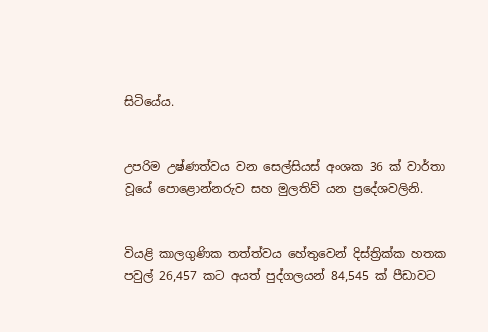සිටියේය.


උපරිම උෂ්ණත්වය වන සෙල්සියස් අංශක 36 ක් වාර්තා වූයේ පොළොන්නරුව සහ මුලතිව් යන ප්‍රදේශවලිනි.


වියළි කාලගුණික තත්ත්වය හේතුවෙන් දිස්ත්‍රික්ක හතක පවුල් 26,457 කට අයත් පුද්ගලයන් 84,545 ක් පීඩාවට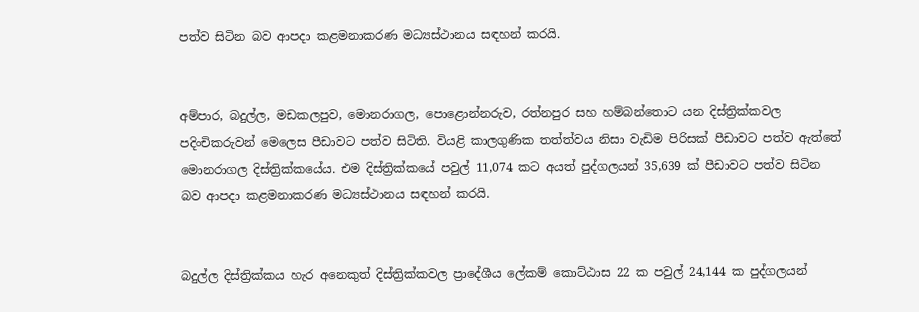පත්ව සිටින බව ආපදා කළමනාකරණ මධ්‍යස්ථානය සඳහන් කරයි.


අම්පාර, බදුල්ල, මඩකලපුව, මොනරාගල, පොළොන්නරුව, රත්නපුර සහ හම්බන්තොට යන දිස්ත්‍රික්කවල පදිංචිකරුවන් මෙලෙස පීඩාවට පත්ව සිටිති. වියළි කාලගුණික තත්ත්වය නිසා වැඩිම පිරිසක් පීඩාවට පත්ව ඇත්තේ මොනරාගල දිස්ත්‍රික්කයේය. එම දිස්ත්‍රික්කයේ පවුල් 11,074 කට අයත් පුද්ගලයන් 35,639 ක් පීඩාවට පත්ව සිටින බව ආපදා කළමනාකරණ මධ්‍යස්ථානය සඳහන් කරයි.


බදුල්ල දිස්ත්‍රික්කය හැර අනෙකුත් දිස්ත්‍රික්කවල ප්‍රාදේශීය ලේකම් කොට්ඨාස 22 ක පවුල් 24,144 ක පුද්ගලයන්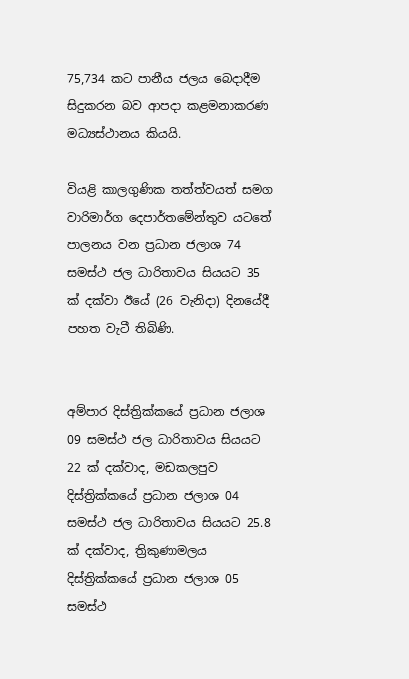75,734 කට පානීය ජලය බෙදාදීම සිදුකරන බව ආපදා කළමනාකරණ මධ්‍යස්ථානය කියයි.

වියළි කාලගුණික තත්ත්වයත් සමග වාරිමාර්ග දෙපාර්තමේන්තුව යටතේ පාලනය වන ප්‍රධාන ජලාශ 74 සමස්ථ ජල ධාරිතාවය සියයට 35 ක් දක්වා ඊයේ (26 වැනිදා) දිනයේදී පහත වැටී තිබිණි.


අම්පාර දිස්ත්‍රික්කයේ ප්‍රධාන ජලාශ 09 සමස්ථ ජල ධාරිතාවය සියයට 22 ක් දක්වාද, මඩකලපුව දිස්ත්‍රික්කයේ ප්‍රධාන ජලාශ 04 සමස්ථ ජල ධාරිතාවය සියයට 25.8 ක් දක්වාද, ත්‍රිකුණාමලය දිස්ත්‍රික්කයේ ප්‍රධාන ජලාශ 05 සමස්ථ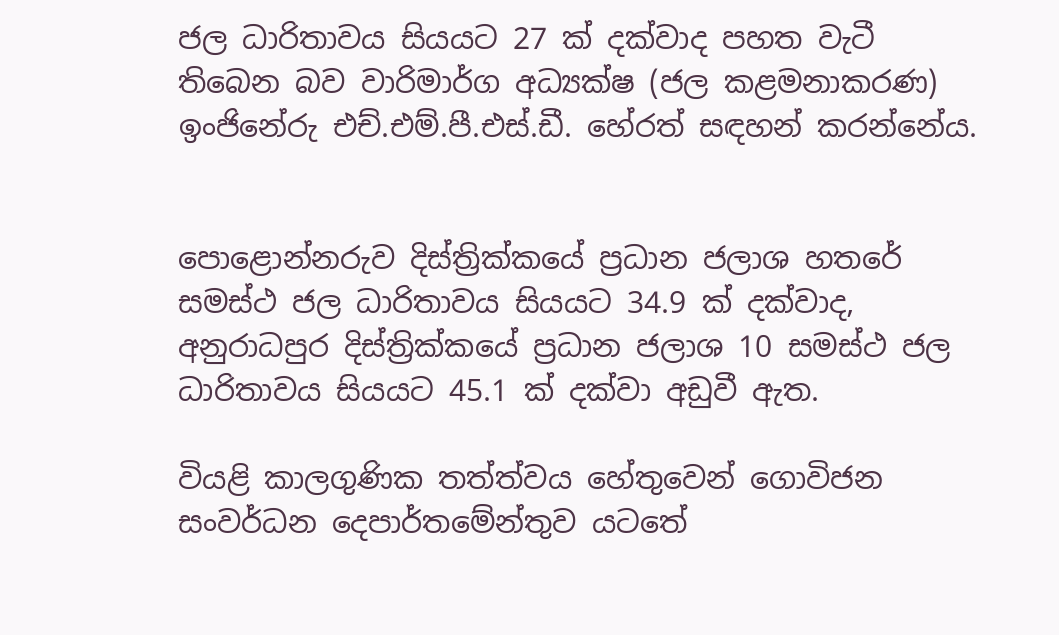ජල ධාරිතාවය සියයට 27 ක් දක්වාද පහත වැටී තිබෙන බව වාරිමාර්ග අධ්‍යක්ෂ (ජල කළමනාකරණ) ඉංජිනේරු එච්.එම්.පී.එස්.ඩී. හේරත් සඳහන් කරන්නේය.


පොළොන්නරුව දිස්ත්‍රික්කයේ ප්‍රධාන ජලාශ හතරේ සමස්ථ ජල ධාරිතාවය සියයට 34.9 ක් දක්වාද, අනුරාධපුර දිස්ත්‍රික්කයේ ප්‍රධාන ජලාශ 10 සමස්ථ ජල ධාරිතාවය සියයට 45.1 ක් දක්වා අඩුවී ඇත.

වියළි කාලගුණික තත්ත්වය හේතුවෙන් ගොවිජන සංවර්ධන දෙපාර්තමේන්තුව යටතේ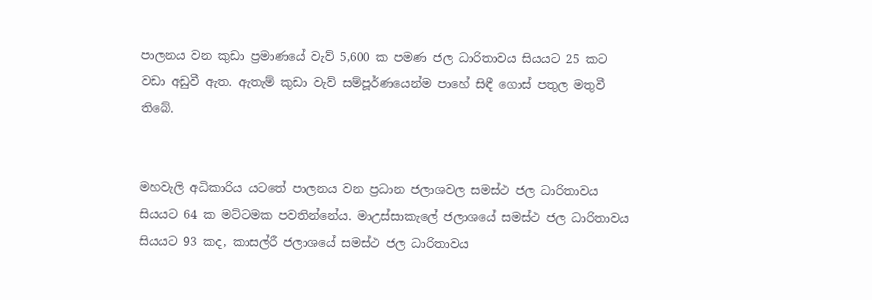පාලනය වන කුඩා ප්‍රමාණයේ වැව් 5,600 ක පමණ ජල ධාරිතාවය සියයට 25 කට වඩා අඩුවී ඇත. ඇතැම් කුඩා වැව් සම්පූර්ණයෙන්ම පාහේ සිඳී ගොස් පතුල මතුවී තිබේ.


මහවැලි අධිකාරිය යටතේ පාලනය වන ප්‍රධාන ජලාශවල සමස්ථ ජල ධාරිතාවය සියයට 64 ක මට්ටමක පවතින්නේය. මාඋස්සාකැලේ ජලාශයේ සමස්ථ ජල ධාරිතාවය සියයට 93 කද, කාසල්රී ජලාශයේ සමස්ථ ජල ධාරිතාවය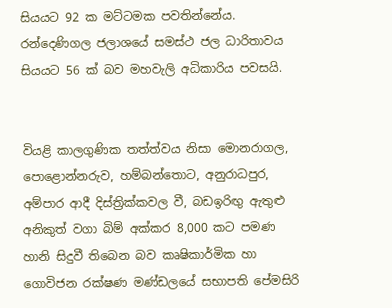සියයට 92 ක මට්ටමක පවතින්නේය. රන්දෙණිගල ජලාශයේ සමස්ථ ජල ධාරිතාවය සියයට 56 ක් බව මහවැලි අධිකාරිය පවසයි.


වියළි කාලගුණික තත්ත්වය නිසා මොනරාගල, පොළොන්නරුව, හම්බන්තොට, අනුරාධපුර, අම්පාර ආදී දිස්ත්‍රික්කවල වී, බඩඉරිඟු ඇතුළු අනිකුත් වගා බිම් අක්කර 8,000 කට පමණ හානි සිදුවී තිබෙන බව කෘෂිකාර්මික හා ගොවිජන රක්ෂණ මණ්ඩලයේ සභාපති පේමසිරි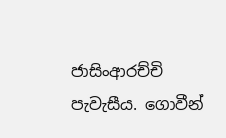ජාසිංආරච්චි පැවැසීය. ගොවීන්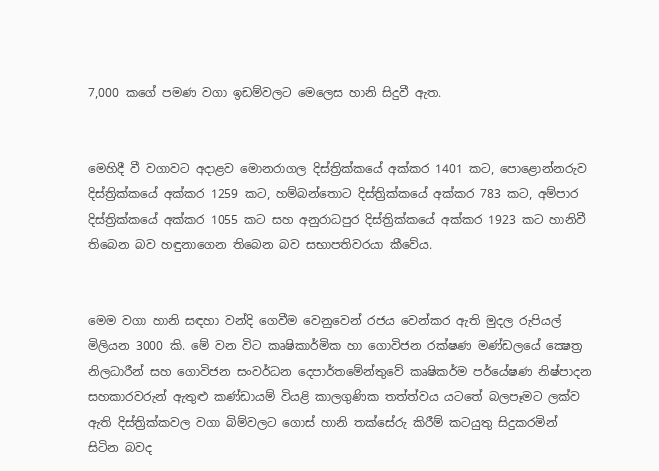7,000 කගේ පමණ වගා ඉඩම්වලට මෙලෙස හානි සිදුවී ඇත.


මෙහිදී වී වගාවට අදාළව මොනරාගල දිස්ත්‍රික්කයේ අක්කර 1401 කට, පොළොන්නරුව දිස්ත්‍රික්කයේ අක්කර 1259 කට, හම්බන්තොට දිස්ත්‍රික්කයේ අක්කර 783 කට, අම්පාර දිස්ත්‍රික්කයේ අක්කර 1055 කට සහ අනුරාධපුර දිස්ත්‍රික්කයේ අක්කර 1923 කට හානිවී තිබෙන බව හඳුනාගෙන තිබෙන බව සභාපතිවරයා කීවේය.


මෙම වගා හානි සඳහා වන්දි ගෙවීම වෙනුවෙන් රජය වෙන්කර ඇති මුදල රුපියල් මිලියන 3000 කි. මේ වන විට කෘෂිකාර්මික හා ගොවිජන රක්ෂණ මණ්ඩලයේ ක්‍ෂෙත්‍ර නිලධාරීන් සහ ගොවිජන සංවර්ධන දෙපාර්තමේන්තුවේ කෘෂිකර්ම පර්යේෂණ නිෂ්පාදන සහකාරවරුන් ඇතුළු කණ්ඩායම් වියළි කාලගුණික තත්ත්වය යටතේ බලපෑමට ලක්ව ඇති දිස්ත්‍රික්කවල වගා බිම්වලට ගොස් හානි තක්සේරු කිරීම් කටයුතු සිදුකරමින් සිටින බවද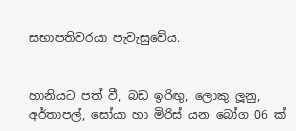සභාපතිවරයා පැවැසුවේය.


හානියට පත් වී, බඩ ඉරිඟු, ලොකු ලූනු, අර්තාපල්, සෝයා හා මිරිස් යන බෝග 06 ක්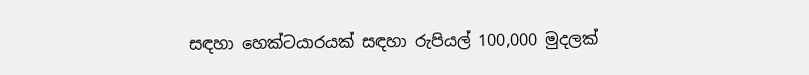සඳහා හෙක්ටයාරයක් සඳහා රුපියල් 100,000 මුදලක්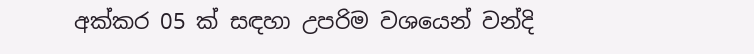අක්කර 05 ක් සඳහා උපරිම වශයෙන් වන්දි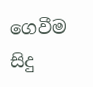ගෙවීම සිදු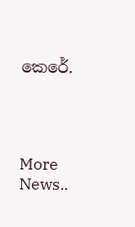කෙරේ.




More News..